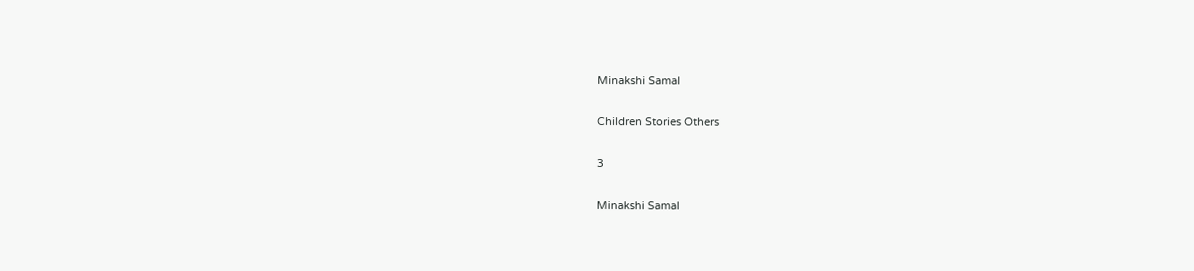Minakshi Samal

Children Stories Others

3

Minakshi Samal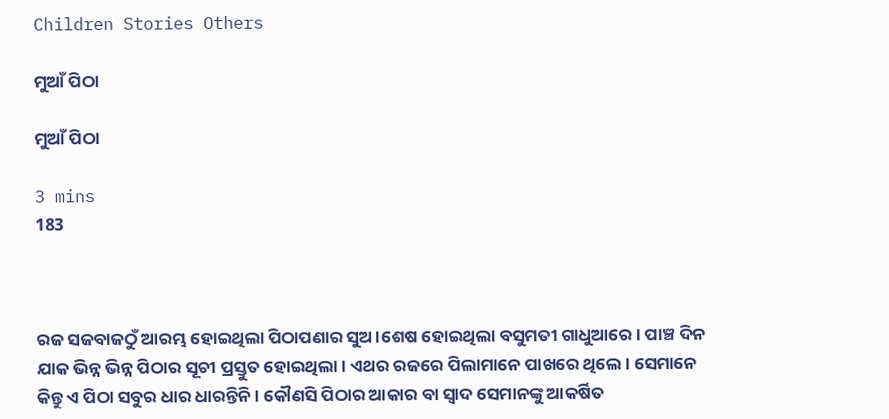Children Stories Others

ମୁଆଁ ପିଠା

ମୁଆଁ ପିଠା

3 mins
183



ରଜ ସଜବାଜଠୁଁ ଆରମ୍ଭ ହୋଇଥିଲା ପିଠାପଣାର ସୁଅ।ଶେଷ ହୋଇଥିଲା ବସୁମତୀ ଗାଧୁଆରେ। ପାଞ୍ଚ ଦିନ ଯାକ ଭିନ୍ନ ଭିନ୍ନ ପିଠାର ସୂଚୀ ପ୍ରସ୍ତୁତ ହୋଇଥିଲା। ଏଥର ରଜରେ ପିଲାମାନେ ପାଖରେ ଥିଲେ। ସେମାନେ କିନ୍ତୁ ଏ ପିଠା ସବୁର ଧାର ଧାରନ୍ତିନି। କୌଣସି ପିଠାର ଆକାର ବା ସ୍ବାଦ ସେମାନଙ୍କୁ ଆକର୍ଷିତ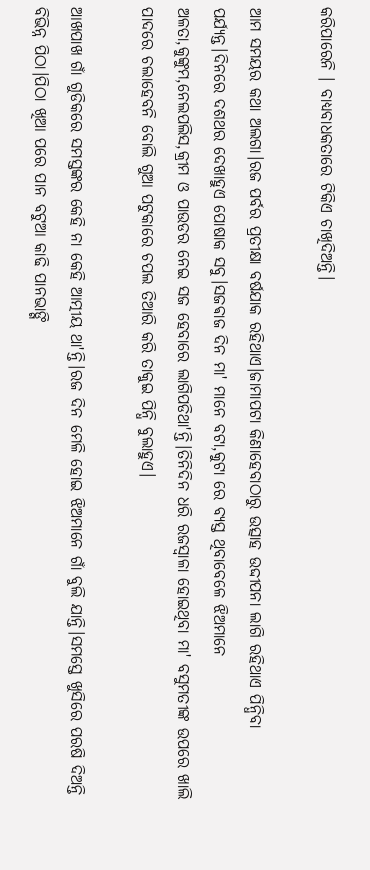କରିପାରେନି । ବାଧ୍ୟବାଧକତାରେ ଟିକିଏ ଚାଖିଦିଅନ୍ତି।

ଆମ ସମୟର କଥା ଅଲଗା।ରଜ ପର୍ବର ପ୍ରତୀକ୍ଷା ବର୍ଷଯାକ ରହିଥାଏ।ଜାମାପଟା କିଣାହେବାଠାରୁ ଉତ୍ସାହ ଉଦ୍ଦୀପନା ଲାଗି ରହିଥାଏ ପିନ୍ଧିବା ପର୍ଯ୍ୟନ୍ତ।ଦିନରେ ଦଶଥର ଦେଖାହୁଏ ପୋଷାକ ସବୁ।ସଜଵାଜ ଦିନ ମା' ମାନେ ବଟା,କୁଟା ରେ ବ୍ୟସ୍ତ ଥିବାବେଳେ ଝିଅମାନେ ଅଳତା,କୁଙ୍କୁମ,ନେଲପଲିସ,କ୍ରୀମ ଓ ପାଉଡର ନେଇ ସଜ ହେବାରେ ଲାଗିପଡିଥା'ନ୍ତି।ତିନିଦିନ ଧରି ରଜସ୍ବାଳା ହୋଇଥିବା ମା' ବସୁମତୀଙ୍କ ଉପରେ ଖାଲି ପାଦରେ ଚଲାହେବନି ବୋଲି ଗୁଆ ପଟୁକାରେ ଚପଲ ତିଆରି କରି ତାକୁଇ ପିନ୍ଧି ବୁଲାହୁଏ।

ଆଖପାଖ ଗାଁ ଗୁଡିକରେ ସମସ୍ତଙ୍କର କେହି ନା କେହି ଆତ୍ମୀୟ ଥା'ନ୍ତି।ରଜ ଦିନ ମେଳି ହୋଇ ଝିଅମାନେ ଗାଁ ବୁଲି ଯାନ୍ତି।ସମସ୍ତେ ଖୁସିରେ ପରଷି ଦିଅନ୍ତି ବିଭିନ୍ନ ପିଠା।ପିଠା ଖିଆ ପରେ ପାନ ବଟୁଆ କାଢି ପାନଭାଙ୍ଗି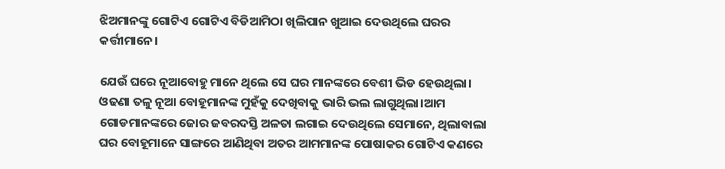ଝିଅମାନଙ୍କୁ ଗୋଟିଏ ଗୋଟିଏ ବିଡିଆମିଠା ଖିଲିପାନ ଖୁଆଇ ଦେଉଥିଲେ ଘରର କର୍ତ୍ତୀମାନେ।

ଯେଉଁ ଘରେ ନୂଆବୋହୁ ମାନେ ଥିଲେ ସେ ଘର ମାନଙ୍କରେ ବେଶୀ ଭିଡ ହେଉଥିଲା। ଓଢଣା ତଳୁ ନୂଆ ବୋହୂମାନଙ୍କ ମୁହଁକୁ ଦେଖିବାକୁ ଭାରି ଭଲ ଲାଗୁଥିଲା।ଆମ ଗୋଡମାନଙ୍କରେ ଜୋର ଜବରଦସ୍ତି ଅଳତା ଲଗାଇ ଦେଉଥିଲେ ସେମାନେ, ଥିଲାବାଲା ଘର ବୋହୂମାନେ ସାଙ୍ଗରେ ଆଣିଥିବା ଅତର ଆମମାନଙ୍କ ପୋଷାକର ଗୋଟିଏ କଣରେ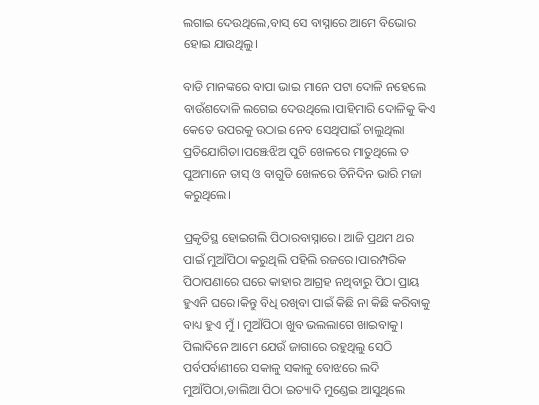ଲଗାଇ ଦେଉଥିଲେ,ବାସ୍ ସେ ବାସ୍ନାରେ ଆମେ ବିଭୋର ହୋଇ ଯାଉଥିଲୁ।

ବାଡି ମାନଙ୍କରେ ବାପା ଭାଇ ମାନେ ପଟା ଦୋଳି ନହେଲେ ବାଉଁଶଦୋଳି ଲଗେଇ ଦେଉଥିଲେ।ପାହିମାରି ଦୋଳିକୁ କିଏ କେତେ ଉପରକୁ ଉଠାଇ ନେବ ସେଥିପାଇଁ ଚାଲୁଥିଲା ପ୍ରତିଯୋଗିତା।ପଞ୍ଝେଝିଅ ପୁଚି ଖେଳରେ ମାତୁଥିଲେ ତ ପୁଅମାନେ ତାସ୍ ଓ ବାଗୁଡି ଖେଳରେ ତିନିଦିନ ଭାରି ମଜା କରୁଥିଲେ।

ପ୍ରକୃତିସ୍ଥ ହୋଇଗଲି ପିଠାରବାସ୍ନାରେ। ଆଜି ପ୍ରଥମ ଥର ପାଇଁ ମୁଆଁପିଠା କରୁଥିଲି ପହିଲି ରଜରେ।ପାରମ୍ପରିକ ପିଠାପଣାରେ ଘରେ କାହାର ଆଗ୍ରହ ନଥିବାରୁ ପିଠା ପ୍ରାୟ ହୁଏନି ଘରେ।କିନ୍ତୁ ବିଧି ରଖିବା ପାଇଁ କିଛି ନା କିଛି କରିବାକୁ ବାଧ୍ୟ ହୁଏ ମୁଁ । ମୁଆଁପିଠା ଖୁବ ଭଲଲାଗେ ଖାଇବାକୁ। ପିଲାଦିନେ ଆମେ ଯେଉଁ ଜାଗାରେ ରହୁଥିଲୁ ସେଠି ପର୍ବପର୍ବାଣୀରେ ସକାଳୁ ସକାଳୁ ବୋଝରେ ଲଦି ମୁଆଁପିଠା,ଡାଲିଆ ପିଠା ଇତ୍ୟାଦି ମୁଣ୍ଡେଇ ଆସୁଥିଲେ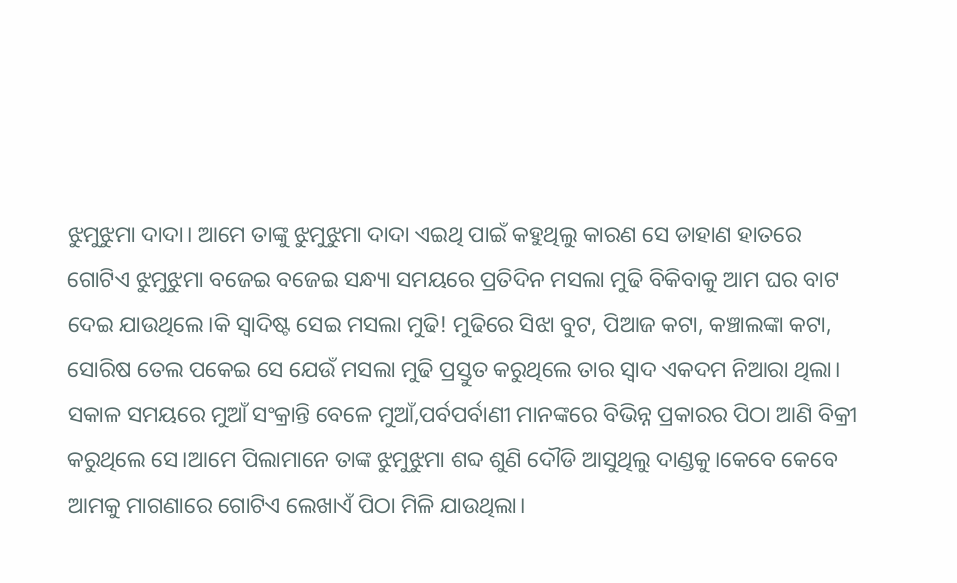ଝୁମୁଝୁମା ଦାଦା। ଆମେ ତାଙ୍କୁ ଝୁମୁଝୁମା ଦାଦା ଏଇଥି ପାଇଁ କହୁଥିଲୁ କାରଣ ସେ ଡାହାଣ ହାତରେ ଗୋଟିଏ ଝୁମୁଝୁମା ବଜେଇ ବଜେଇ ସନ୍ଧ୍ୟା ସମୟରେ ପ୍ରତିଦିନ ମସଲା ମୁଢି ବିକିବାକୁ ଆମ ଘର ବାଟ ଦେଇ ଯାଉଥିଲେ।କି ସ୍ବାଦିଷ୍ଟ ସେଇ ମସଲା ମୁଢି! ମୁଢିରେ ସିଝା ବୁଟ, ପିଆଜ କଟା, କଞ୍ଚାଲଙ୍କା କଟା, ସୋରିଷ ତେଲ ପକେଇ ସେ ଯେଉଁ ମସଲା ମୁଢି ପ୍ରସ୍ତୁତ କରୁଥିଲେ ତାର ସ୍ବାଦ ଏକଦମ ନିଆରା ଥିଲା। ସକାଳ ସମୟରେ ମୁଆଁ ସଂକ୍ରାନ୍ତି ବେଳେ ମୁଆଁ,ପର୍ବପର୍ବାଣୀ ମାନଙ୍କରେ ବିଭିନ୍ନ ପ୍ରକାରର ପିଠା ଆଣି ବିକ୍ରୀ କରୁଥିଲେ ସେ।ଆମେ ପିଲାମାନେ ତାଙ୍କ ଝୁମୁଝୁମା ଶବ୍ଦ ଶୁଣି ଦୌଡି ଆସୁଥିଲୁ ଦାଣ୍ଡକୁ।କେବେ କେବେ ଆମକୁ ମାଗଣାରେ ଗୋଟିଏ ଲେଖାଏଁ ପିଠା ମିଳି ଯାଉଥିଲା।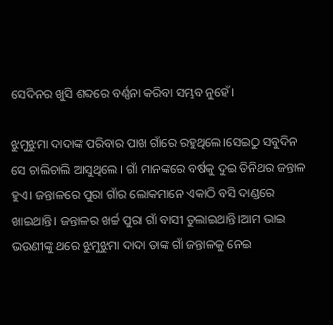ସେଦିନର ଖୁସି ଶବ୍ଦରେ ବର୍ଣ୍ଣନା କରିବା ସମ୍ଭବ ନୁହେଁ।

ଝୁମୁଝୁମା ଦାଦାଙ୍କ ପରିବାର ପାଖ ଗାଁରେ ରହୁଥିଲେ।ସେଇଠୁ ସବୁଦିନ ସେ ଚାଲିଚାଲି ଆସୁଥିଲେ । ଗାଁ ମାନଙ୍କରେ ବର୍ଷକୁ ଦୁଇ ତିନିଥର ଜନ୍ତାଳ ହୁଏ। ଜନ୍ତାଳରେ ପୁରା ଗାଁର ଲୋକମାନେ ଏକାଠି ବସି ଦାଣ୍ଡରେ ଖାଇଥାନ୍ତି। ଜନ୍ତାଳର ଖର୍ଚ୍ଚ ପୁରା ଗାଁ ବାସୀ ତୁଲାଇଥାନ୍ତି।ଆମ ଭାଇ ଭଉଣୀଙ୍କୁ ଥରେ ଝୁମୁଝୁମା ଦାଦା ତାଙ୍କ ଗାଁ ଜନ୍ତାଳକୁ ନେଇ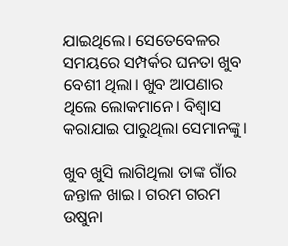ଯାଇଥିଲେ। ସେତେବେଳର ସମୟରେ ସମ୍ପର୍କର ଘନତା ଖୁବ ବେଶୀ ଥିଲା। ଖୁବ ଆପଣାର ଥିଲେ ଲୋକମାନେ। ବିଶ୍ୱାସ କରାଯାଇ ପାରୁଥିଲା ସେମାନଙ୍କୁ।

ଖୁବ ଖୁସି ଲାଗିଥିଲା ତାଙ୍କ ଗାଁର ଜନ୍ତାଳ ଖାଇ। ଗରମ ଗରମ ଉଷୁନା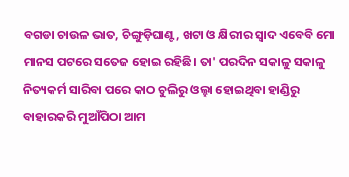ବଗଡା ଚାଉଳ ଭାତ, ଚିଙ୍ଗୁଡ଼ିଘାଣ୍ଟ, ଖଟା ଓ କ୍ଷିରୀର ସ୍ବାଦ ଏବେବି ମୋ ମାନସ ପଟରେ ସତେଜ ହୋଇ ରହିଛି। ତା' ପରଦିନ ସକାଳୁ ସକାଳୁ ନିତ୍ୟକର୍ମ ସାରିବା ପରେ କାଠ ଚୁଲିରୁ ଓଲ୍ହା ହୋଇଥିବା ହାଣ୍ଡିରୁ ବାହାରକରି ମୁଆଁପିଠା ଆମ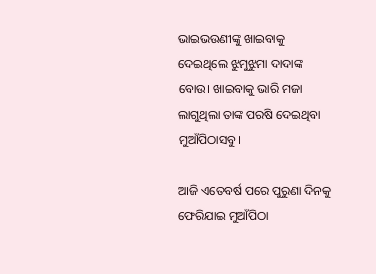ଭାଇଭଉଣୀଙ୍କୁ ଖାଇବାକୁ ଦେଇଥିଲେ ଝୁମୁଝୁମା ଦାଦାଙ୍କ ବୋଉ। ଖାଇବାକୁ ଭାରି ମଜା ଲାଗୁଥିଲା ତାଙ୍କ ପରଷି ଦେଇଥିବା ମୁଆଁପିଠାସବୁ।

ଆଜି ଏତେବର୍ଷ ପରେ ପୁରୁଣା ଦିନକୁ ଫେରିଯାଇ ମୁଆଁପିଠା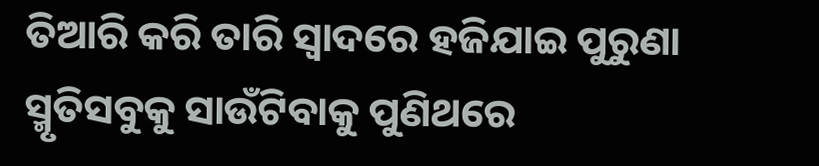ତିଆରି କରି ତାରି ସ୍ବାଦରେ ହଜିଯାଇ ପୁରୁଣା ସ୍ମୃତିସବୁକୁ ସାଉଁଟିବାକୁ ପୁଣିଥରେ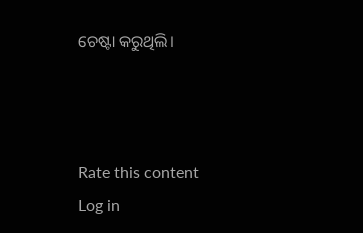ଚେଷ୍ଟା କରୁଥିଲି।



Rate this content
Log in